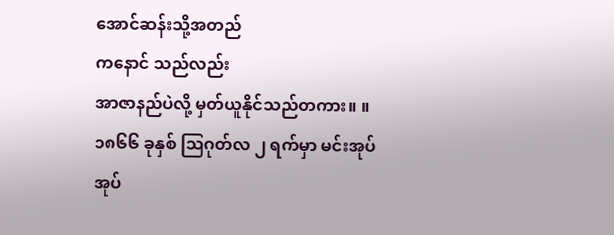အောင်ဆန်းသို့အတည်
ကနောင် သည်လည်း
အာဇာနည်ပဲလို့ မှတ်ယူနိုင်သည်တကား။ ။
၁၈၆၆ ခုနှစ် ဩဂုတ်လ ၂ ရက်မှာ မင်းအုပ် အုပ်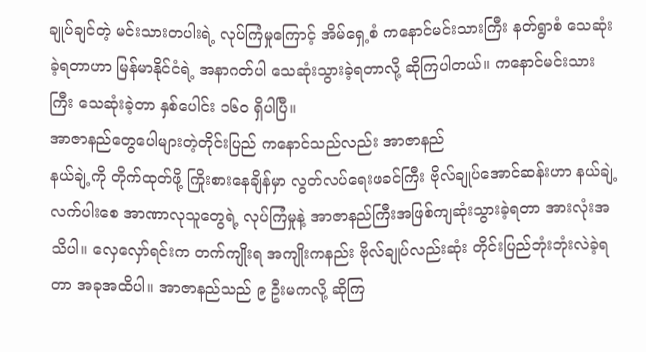ချုပ်ချင်တဲ့ မင်းသားတပါးရဲ့ လုပ်ကြံမှုကြောင့် အိမ်ရှေ့စံ ကနောင်မင်းသားကြီး နတ်ရွာစံ သေဆုံးခဲ့ရတာဟာ မြန်မာနိုင်ငံရဲ့ အနာဂတ်ပါ သေဆုံးသွားခဲ့ရတာလို့ ဆိုကြပါတယ်။ ကနောင်မင်းသားကြီး သေဆုံးခဲ့တာ နှစ်ပေါင်း ၁၆၀ ရှိပါပြီ။
အာဇာနည်တွေပေါများတဲ့တိုင်းပြည် ကနောင်သည်လည်း အာဇာနည်
နယ်ချဲ့ကို တိုက်ထုတ်ဖို့ ကြိုးစားနေချိန်မှာ လွတ်လပ်ရေးဖခင်ကြီး ဗိုလ်ချုပ်အောင်ဆန်းဟာ နယ်ချဲ့လက်ပါးစေ အာဏာလုသူတွေရဲ့ လုပ်ကြံမှုနဲ့ အာဇာနည်ကြီးအဖြစ်ကျဆုံးသွားခဲ့ရတာ အားလုံးအသိပါ။ လှေလှော်ရင်းက တက်ကျိုးရ အကျိုးကနည်း ဗိုလ်ချုပ်လည်းဆုံး တိုင်းပြည်ဘုံးဘုံးလဲခဲ့ရတာ အခုအထိပါ။ အာဇာနည်သည် ၉ ဦးမကလို့ ဆိုကြ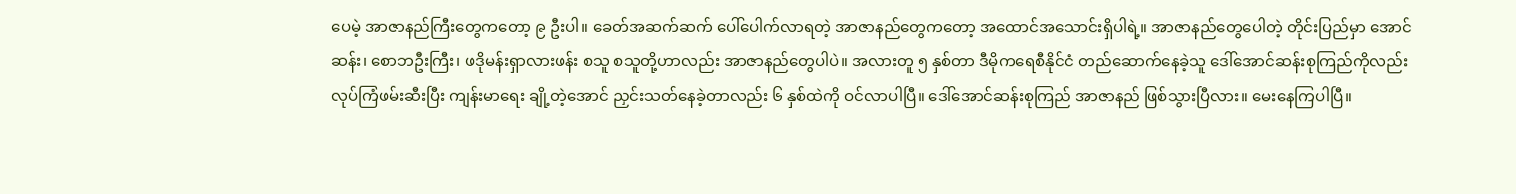ပေမဲ့ အာဇာနည်ကြီးတွေကတော့ ၉ ဦးပါ။ ခေတ်အဆက်ဆက် ပေါ်ပေါက်လာရတဲ့ အာဇာနည်တွေကတော့ အထောင်အသောင်းရှိပါရဲ့။ အာဇာနည်တွေပေါတဲ့ တိုင်းပြည်မှာ အောင်ဆန်း၊ စောဘဦးကြီး၊ ဖဒိုမန်းရှာလားဖန်း စသူ စသူတို့ဟာလည်း အာဇာနည်တွေပါပဲ။ အလားတူ ၅ နှစ်တာ ဒီမိုကရေစီနိုင်ငံ တည်ဆောက်နေခဲ့သူ ဒေါ်အောင်ဆန်းစုကြည်ကိုလည်း လုပ်ကြံဖမ်းဆီးပြီး ကျန်းမာရေး ချို့တဲ့အောင် ညှင်းသတ်နေခဲ့တာလည်း ၆ နှစ်ထဲကို ဝင်လာပါပြီ။ ဒေါ်အောင်ဆန်းစုကြည် အာဇာနည် ဖြစ်သွားပြီလား။ မေးနေကြပါပြီ။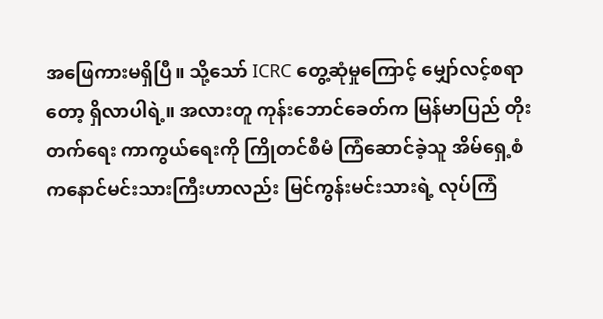အဖြေကားမရှိပြီ။ သို့သော် ICRC တွေ့ဆုံမှုကြောင့် မျှော်လင့်စရာတော့ ရှိလာပါရဲ့။ အလားတူ ကုန်းဘောင်ခေတ်က မြန်မာပြည် တိုးတက်ရေး ကာကွယ်ရေးကို ကြိုတင်စီမံ ကြံဆောင်ခဲ့သူ အိမ်ရှေ့စံ ကနောင်မင်းသားကြီးဟာလည်း မြင်ကွန်းမင်းသားရဲ့ လုပ်ကြံ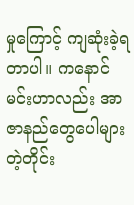မှုကြောင့် ကျဆုံးခဲ့ရတာပါ။ ကနောင်မင်းဟာလည်း အာဇာနည်တွေပေါများတဲ့တိုင်း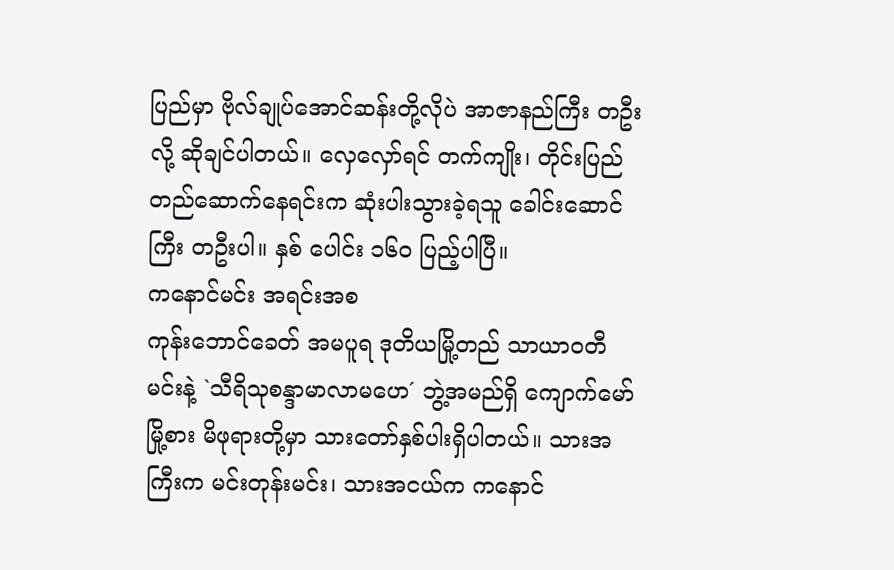ပြည်မှာ ဗိုလ်ချုပ်အောင်ဆန်းတို့လိုပဲ အာဇာနည်ကြီး တဦးလို့ ဆိုချင်ပါတယ်။ လှေလှော်ရင် တက်ကျိုး၊ တိုင်းပြည် တည်ဆောက်နေရင်းက ဆုံးပါးသွားခဲ့ရသူ ခေါင်းဆောင်ကြီး တဦးပါ။ နှစ် ပေါင်း ၁၆၀ ပြည့်ပါပြီ။
ကနောင်မင်း အရင်းအစ
ကုန်းဘောင်ခေတ် အမပူရ ဒုတိယမြို့တည် သာယာဝတီမင်းနဲ့ `သီရိသုစန္ဒာမာလာမဟေ´ ဘွဲ့အမည်ရှိ ကျောက်မော်မြို့စား မိဖုရားတို့မှာ သားတော်နှစ်ပါးရှိပါတယ်။ သားအကြီးက မင်းတုန်းမင်း၊ သားအငယ်က ကနောင်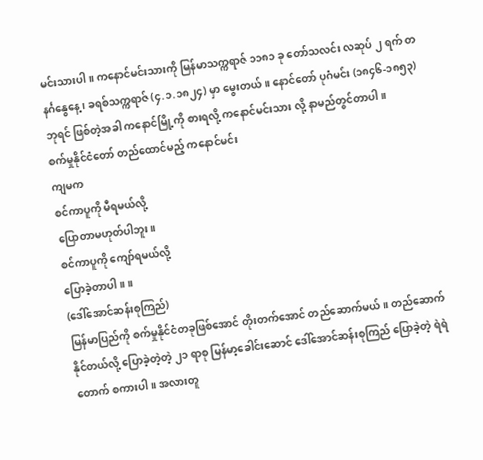မင်းသားပါ။ ကနောင်မင်းသားကို မြန်မာသက္ကရာဇ် ၁၁၈၁ ခု တော်သလင်း လဆုပ် ၂ ရက် တနင်္ဂနွေနေ့၊ ခရစ်သက္ကရာဇ် (၄.၁.၁၈၂၄) မှာ မွေးတယ်။ နောင်တော် ပုဂံမင်း (၁၈၄၆-၁၈၅၃) ဘုရင် ဖြစ်တဲ့အခါ ကနောင်မြို့ကို စားရလို့ ကနောင်မင်းသား လို့ နာမည်တွင်တာပါ။
စက်မှုနိုင်ငံတော် တည်ထောင်မည့် ကနောင်မင်း
ကျမက
စင်ကာပူကို မီရမယ်လို့
ပြောတာမဟုတ်ပါဘူး။
စင်ကာပူကို ကျော်ရမယ်လို့
ပြောခဲ့တာပါ။ ။
(ဒေါ်အောင်ဆန်းစုကြည်)
မြန်မာပြည်ကို စက်မှုနိုင်ငံတခုဖြစ်အောင် တိုးတက်အောင် တည်ဆောက်မယ်။ တည်ဆောက်နိုင်တယ်လို့ ပြောခဲ့တဲ့တဲ့ ၂၁ ရာစု မြန်မာ့ခေါင်းဆောင် ဒေါ်အောင်ဆန်းစုကြည် ပြောခဲ့တဲ့ ရဲရဲတောက် စကားပါ။ အလားတူ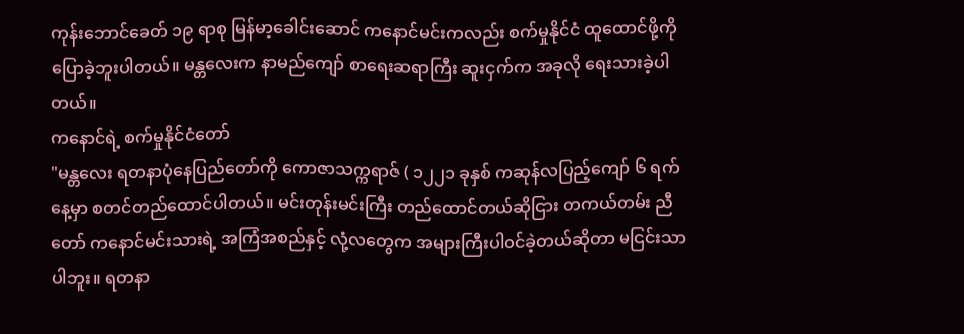ကုန်းဘောင်ခေတ် ၁၉ ရာစု မြန်မာ့ခေါင်းဆောင် ကနောင်မင်းကလည်း စက်မှုနိုင်ငံ ထူထောင်ဖို့ကို ပြောခဲ့ဘူးပါတယ်။ မန္တလေးက နာမည်ကျော် စာရေးဆရာကြီး ဆူးငှက်က အခုလို ရေးသားခဲ့ပါတယ်။
ကနောင်ရဲ့ စက်မှုနိုင်ငံတော်
"မန္တလေး ရတနာပုံနေပြည်တော်ကို ကောဇာသက္ကရာဇ် ( ၁၂၂၁ ခုနှစ် ကဆုန်လပြည့်ကျော် ၆ ရက်နေ့မှာ စတင်တည်ထောင်ပါတယ်။ မင်းတုန်းမင်းကြီး တည်ထောင်တယ်ဆိုငြား တကယ်တမ်း ညီတော် ကနောင်မင်းသားရဲ့ အကြံအစည်နှင့် လုံ့လတွေက အများကြီးပါဝင်ခဲ့တယ်ဆိုတာ မငြင်းသာပါဘူး။ ရတနာ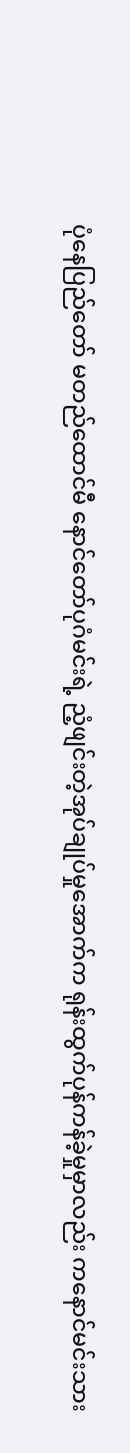ပုံနေပြည်တော် မတည်ထောင်မီ နောင်တော်ပုဂံမင်းရဲ့ ညံ့ဖျင်းတဲ့အုပ်ချုပ်မှုအောက်က ရုန်းထွက်ပုန်ကန်ခဲ့မှုမှာလည်း ကနောင်မင်းသား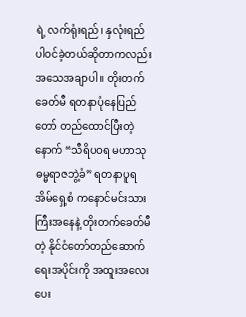ရဲ့ လက်ရုံးရည်၊ နှလုံးရည် ပါဝင်ခဲ့တယ်ဆိုတာကလည်း အသေအချာပါ။ တိုးတက်ခေတ်မီ ရတနာပုံနေပြည်တော် တည်ထောင်ပြီးတဲ့နောက် “သီရိပဝရ မဟာသုဓမ္မရာဇဘွဲ့ခံ” ရတနာပူရ အိမ်ရှေ့စံ ကနောင်မင်းသားကြီးအနေနဲ့ တိုးတက်ခေတ်မီတဲ့ နိုင်ငံတော်တည်ဆောက်ရေးအပိုင်းကို အထူးအလေးပေး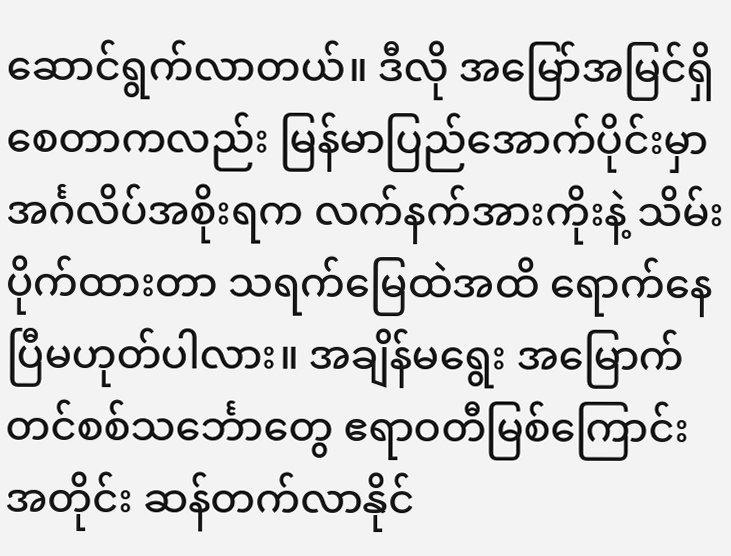ဆောင်ရွက်လာတယ်။ ဒီလို အမြော်အမြင်ရှိစေတာကလည်း မြန်မာပြည်အောက်ပိုင်းမှာ အင်္ဂလိပ်အစိုးရက လက်နက်အားကိုးနဲ့ သိမ်းပိုက်ထားတာ သရက်မြေထဲအထိ ရောက်နေပြီမဟုတ်ပါလား။ အချိန်မရွေး အမြောက်တင်စစ်သင်္ဘောတွေ ဧရာဝတီမြစ်ကြောင်းအတိုင်း ဆန်တက်လာနိုင်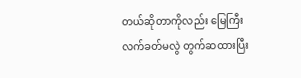တယ်ဆိုတာကိုလည်း မြေကြီးလက်ခတ်မလွဲ တွက်ဆထားပြီး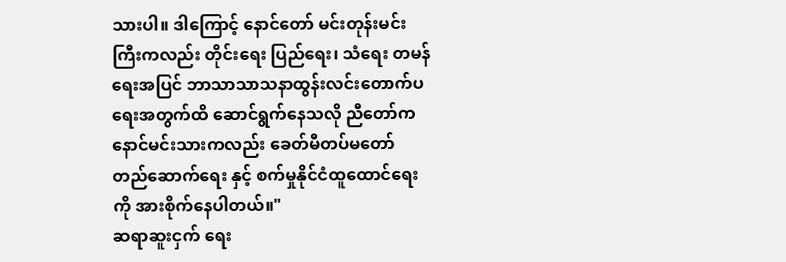သားပါ။ ဒါကြောင့် နောင်တော် မင်းတုန်းမင်းကြီးကလည်း တိုင်းရေး ပြည်ရေး၊ သံရေး တမန်ရေးအပြင် ဘာသာသာသနာထွန်းလင်းတောက်ပရေးအတွက်ထိ ဆောင်ရွက်နေသလို ညီတော်ကနောင်မင်းသားကလည်း ခေတ်မီတပ်မတော် တည်ဆောက်ရေး နှင့် စက်မှုနိုင်ငံထူထောင်ရေးကို အားစိုက်နေပါတယ်။"
ဆရာဆူးငှက် ရေး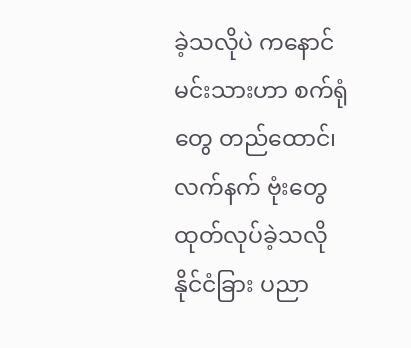ခဲ့သလိုပဲ ကနောင်မင်းသားဟာ စက်ရုံတွေ တည်ထောင်၊ လက်နက် ဗုံးတွေ ထုတ်လုပ်ခဲ့သလို နိုင်ငံခြား ပညာ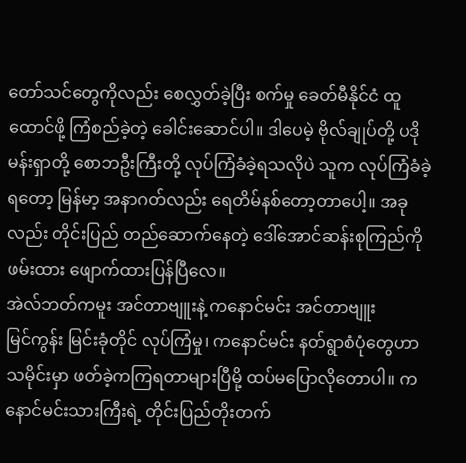တော်သင်တွေကိုလည်း စေလွှတ်ခဲ့ပြီး စက်မှု ခေတ်မီနိုင်ငံ ထူထောင်ဖို့ ကြံစည်ခဲ့တဲ့ ခေါင်းဆောင်ပါ။ ဒါပေမဲ့ ဗိုလ်ချုပ်တို့ ပဒိုမန်းရှာတို့ စောဘဦးကြီးတို့ လုပ်ကြံခံခဲ့ရသလိုပဲ သူက လုပ်ကြံခံခဲ့ရတော့ မြန်မာ့ အနာဂတ်လည်း ရေတိမ်နစ်တော့တာပေါ့။ အခုလည်း တိုင်းပြည် တည်ဆောက်နေတဲ့ ဒေါ်အောင်ဆန်းစုကြည်ကို ဖမ်းထား ဖျောက်ထားပြန်ပြီလေ။
အဲလ်ဘတ်ကမူး အင်တာဗျူးနဲ့ ကနောင်မင်း အင်တာဗျူး
မြင်ကွန်း မြင်းခုံတိုင် လုပ်ကြံမှု၊ ကနောင်မင်း နတ်ရွာစံပုံတွေဟာ သမိုင်းမှာ ဖတ်ခဲ့ကကြရတာများပြီမို့ ထပ်မပြောလိုတောပါ။ ကနောင်မင်းသားကြီးရဲ့ တိုင်းပြည်တိုးတက်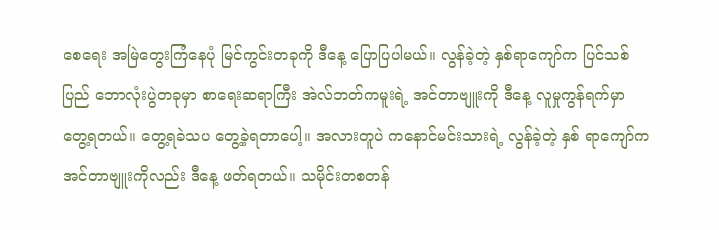စေရေး အမြဲတွေးကြံနေပုံ မြင်ကွင်းတခုကို ဒီနေ့ ပြောပြပါမယ်။ လွန်ခဲ့တဲ့ နှစ်ရာကျော်က ပြင်သစ်ပြည် ဘောလုံးပွဲတခုမှာ စာရေးဆရာကြီး အဲလ်ဘတ်ကမူးရဲ့ အင်တာဗျူးကို ဒီနေ့ လူမှုကွန်ရက်မှာ တွေ့ရတယ်။ တွေ့ရခဲသပ တွေ့ခဲ့ရတာပေါ့။ အလားတူပဲ ကနောင်မင်းသားရဲ့ လွန်ခဲ့တဲ့ နှစ် ရာကျော်က အင်တာဗျူးကိုလည်း ဒီနေ့ ဖတ်ရတယ်။ သမိုင်းတစတန်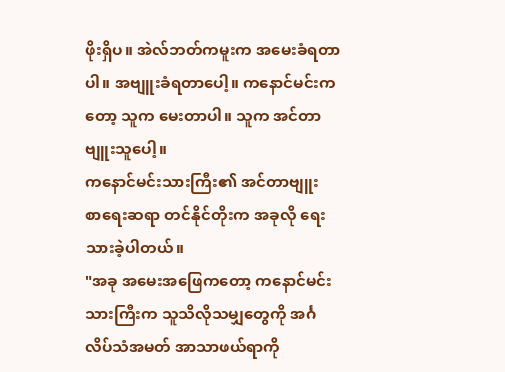ဖိုးရှိပ။ အဲလ်ဘတ်ကမူးက အမေးခံရတာပါ။ အဗျူးခံရတာပေါ့။ ကနောင်မင်းကတော့ သူက မေးတာပါ။ သူက အင်တာဗျူးသူပေါ့။
ကနောင်မင်းသားကြီး၏ အင်တာဗျူး
စာရေးဆရာ တင်နိုင်တိုးက အခုလို ရေးသားခဲ့ပါတယ်။
"အခု အမေးအဖြေကတော့ ကနောင်မင်းသားကြီးက သူသိလိုသမျှတွေကို အင်္ဂလိပ်သံအမတ် အာသာဖယ်ရာကို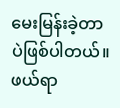မေးမြန်းခဲ့တာပဲဖြစ်ပါတယ်။
ဖယ်ရာ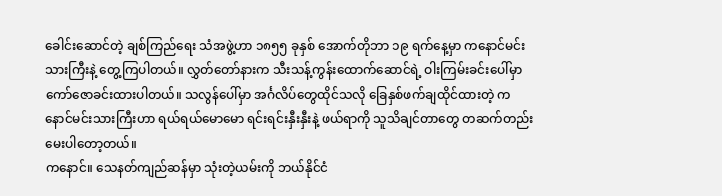ခေါင်းဆောင်တဲ့ ချစ်ကြည်ရေး သံအဖွဲ့ဟာ ၁၈၅၅ ခုနှစ် အောက်တိုဘာ ၁၉ ရက်နေ့မှာ ကနောင်မင်းသားကြီးနဲ့ တွေ့ကြပါတယ်။ လွှတ်တော်နားက သီးသန့်ကွန်းထောက်ဆောင်ရဲ့ ဝါးကြမ်းခင်းပေါ်မှာ ကော်ဇောခင်းထားပါတယ်။ သလွန်ပေါ်မှာ အင်္ဂလိပ်တွေထိုင်သလို ခြေနှစ်ဖက်ချထိုင်ထားတဲ့ ကနောင်မင်းသားကြီးဟာ ရယ်ရယ်မောမော ရင်းရင်းနှီးနှီးနဲ့ ဖယ်ရာကို သူသိချင်တာတွေ တဆက်တည်း မေးပါတော့တယ်။
ကနောင်။ သေနတ်ကျည်ဆန်မှာ သုံးတဲ့ယမ်းကို ဘယ်နိုင်ငံ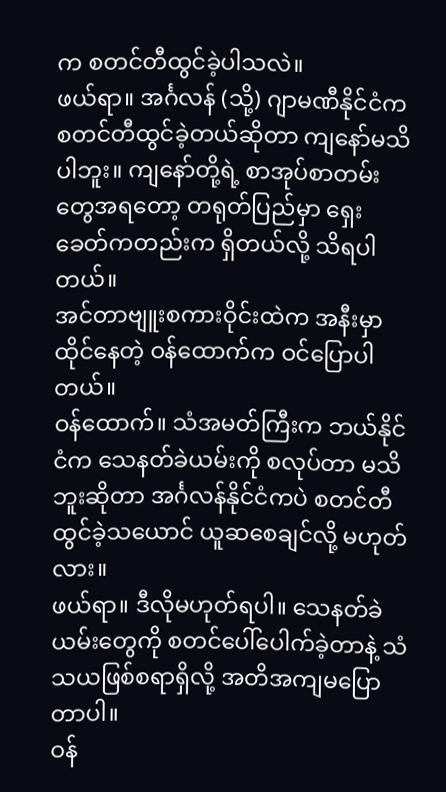က စတင်တီထွင်ခဲ့ပါသလဲ။
ဖယ်ရာ။ အင်္ဂလန် (သို့) ဂျာမဏီနိုင်ငံက စတင်တီထွင်ခဲ့တယ်ဆိုတာ ကျနော်မသိပါဘူး။ ကျနော်တို့ရဲ့ စာအုပ်စာတမ်းတွေအရတော့ တရုတ်ပြည်မှာ ရှေးခေတ်ကတည်းက ရှိတယ်လို့ သိရပါတယ်။
အင်တာဗျူးစကားဝိုင်းထဲက အနီးမှာထိုင်နေတဲ့ ဝန်ထောက်က ဝင်ပြောပါတယ်။
ဝန်ထောက်။ သံအမတ်ကြီးက ဘယ်နိုင်ငံက သေနတ်ခဲယမ်းကို စလုပ်တာ မသိဘူးဆိုတာ အင်္ဂလန်နိုင်ငံကပဲ စတင်တီထွင်ခဲ့သယောင် ယူဆစေချင်လို့ မဟုတ်လား။
ဖယ်ရာ။ ဒီလိုမဟုတ်ရပါ။ သေနတ်ခဲယမ်းတွေကို စတင်ပေါ်ပေါက်ခဲ့တာနဲ့ သံသယဖြစ်စရာရှိလို့ အတိအကျမပြောတာပါ။
ဝန်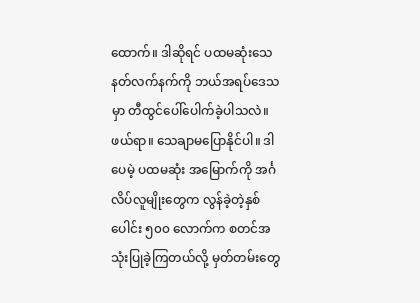ထောက်။ ဒါဆိုရင် ပထမဆုံးသေနတ်လက်နက်ကို ဘယ်အရပ်ဒေသမှာ တီထွင်ပေါ်ပေါက်ခဲ့ပါသလဲ။
ဖယ်ရာ။ သေချာမပြောနိုင်ပါ။ ဒါပေမဲ့ ပထမဆုံး အမြောက်ကို အင်္ဂလိပ်လူမျိုးတွေက လွန်ခဲ့တဲ့နှစ်ပေါင်း ၅၀၀ လောက်က စတင်အသုံးပြုခဲ့ကြတယ်လို့ မှတ်တမ်းတွေ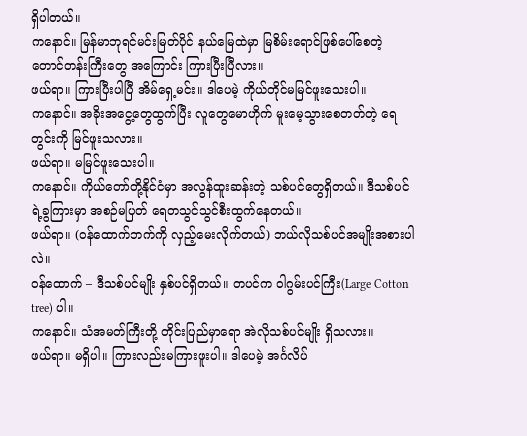ရှိပါတယ်။
ကနောင်။ မြန်မာဘုရင်မင်းမြတ်ပိုင် နယ်မြေထဲမှာ မြစိမ်းရောင်ဖြစ်ပေါ်စေတဲ့ တောင်တန်းကြီးတွေ အကြောင်း ကြားပြီးပြီလား။
ဖယ်ရာ။ ကြားပြီးပါပြီ အိမ်ရှေ့မင်း။ ဒါပေမဲ့ ကိုယ်တိုင်မမြင်ဖူးသေးပါ။
ကနောင်။ အခိုးအငွေ့တွေထွက်ပြီး လူတွေမောဟိုက် မူးမေ့သွားစေတတ်တဲ့ ရေတွင်းကို မြင်ဖူးသလား။
ဖယ်ရာ။ မမြင်ဖူးသေးပါ။
ကနောင်။ ကိုယ်တော်တို့နိုင်ငံမှာ အလွန်ထူးဆန်းတဲ့ သစ်ပင်တွေရှိတယ်။ ဒီသစ်ပင်ရဲ့ခွကြားမှာ အစဉ်မပြတ် ရေတသွင်သွင်စီးထွက်နေတယ်။
ဖယ်ရာ။ (ဝန်ထောက်ဘက်ကို လှည့်မေးလိုက်တယ်) ဘယ်လိုသစ်ပင်အမျိုးအစားပါလဲ။
ဝန်ထောက် – ဒီသစ်ပင်မျိုး နှစ်ပင်ရှိတယ်။ တပင်က ဝါဂွမ်းပင်ကြီး(Large Cotton tree) ပါ။
ကနောင်။ သံအမတ်ကြီးတို့ တိုင်းပြည်မှာရော အဲလိုသစ်ပင်မျိုး ရှိသလား။
ဖယ်ရာ။ မရှိပါ။ ကြားလည်းမကြားဖူးပါ။ ဒါပေမဲ့ အင်္ဂလိပ်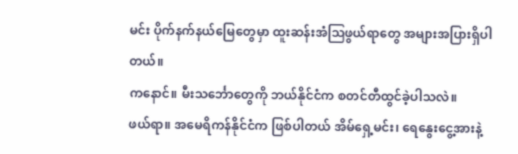မင်း ပိုက်နက်နယ်မြေတွေမှာ ထူးဆန်းအံသြဖွယ်ရာတွေ အများအပြားရှိပါတယ်။
ကနောင်။ မီးသင်္ဘောတွေကို ဘယ်နိုင်ငံက စတင်တီထွင်ခဲ့ပါသလဲ။
ဖယ်ရာ။ အမေရိကန်နိုင်ငံက ဖြစ်ပါတယ် အိမ်ရှေ့မင်း၊ ရေနွေးငွေ့အားနဲ့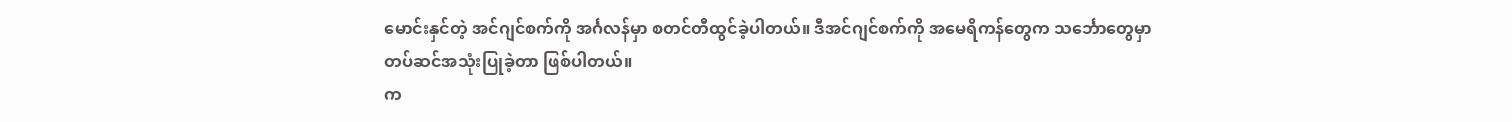မောင်းနှင်တဲ့ အင်ဂျင်စက်ကို အင်္ဂလန်မှာ စတင်တီထွင်ခဲ့ပါတယ်။ ဒီအင်ဂျင်စက်ကို အမေရိကန်တွေက သင်္ဘောတွေမှာ တပ်ဆင်အသုံးပြုခဲ့တာ ဖြစ်ပါတယ်။
က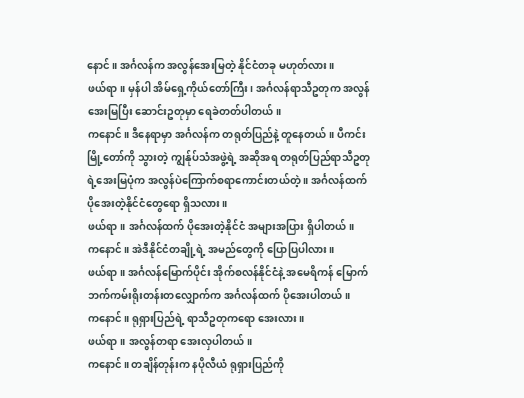နောင်။ အင်္ဂလန်က အလွန်အေးမြတဲ့ နိုင်ငံတခု မဟုတ်လား။
ဖယ်ရာ။ မှန်ပါ အိမ်ရှေ့ကိုယ်တော်ကြီး၊ အင်္ဂလန်ရာသီဥတုက အလွန်အေးမြပြီး ဆောင်းဥတုမှာ ရေခဲတတ်ပါတယ်။
ကနောင်။ ဒီနေရာမှာ အင်္ဂလန်က တရုတ်ပြည်နဲ့ တူနေတယ်။ ပီကင်းမြို့တော်ကို သွားတဲ့ ကျွန်ုပ်သံအဖွဲ့ရဲ့ အဆိုအရ တရုတ်ပြည်ရာသီဥတုရဲ့အေးမြပုံက အလွန်ပဲကြောက်စရာကောင်းတယ်တဲ့ ။ အင်္ဂလန်ထက် ပိုအေးတဲ့နိုင်ငံတွေရော ရှိသလား။
ဖယ်ရာ။ အင်္ဂလန်ထက် ပိုအေးတဲ့နိုင်ငံ အများအပြား ရှိပါတယ်။
ကနောင်။ အဲဒီနိုင်ငံတချို့ရဲ့ အမည်တွေကို ပြောပြပါလား။
ဖယ်ရာ။ အင်္ဂလန်မြောက်ပိုင်း အိုက်စလန်နိုင်ငံနဲ့ အမေရိကန် မြောက်ဘက်ကမ်းရိုးတန်းတလျှောက်က အင်္ဂလန်ထက် ပိုအေးပါတယ်။
ကနောင်။ ရုရှားပြည်ရဲ့ ရာသီဥတုကရော အေးလား။
ဖယ်ရာ။ အလွန်တရာ အေးလှပါတယ်။
ကနောင်။ တချိန်တုန်းက နပိုလီယံ ရုရှားပြည်ကို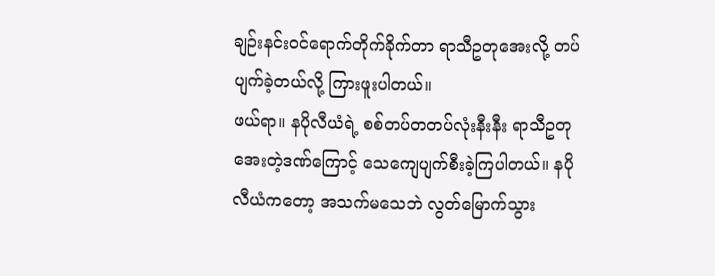ချဉ်းနင်းဝင်ရောက်တိုက်ခိုက်တာ ရာသီဥတုအေးလို့ တပ်ပျက်ခဲ့တယ်လို့ ကြားဖူးပါတယ်။
ဖယ်ရာ။ နပိုလီယံရဲ့ စစ်တပ်တတပ်လုံးနီးနီး ရာသီဥတု အေးတဲ့ဒဏ်ကြောင့် သေကျေပျက်စီးခဲ့ကြပါတယ်။ နပိုလီယံကတော့ အသက်မသေဘဲ လွတ်မြောက်သွား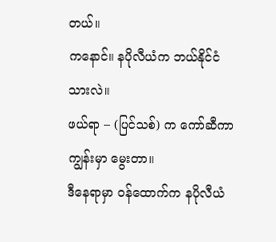တယ်။
ကနောင်။ နပိုလီယံက ဘယ်နိုင်ငံသားလဲ။
ဖယ်ရာ – (ပြင်သစ်) က ကော်ဆီကာကျွန်းမှာ မွေးတာ။
ဒီနေရာမှာ ဝန်ထောက်က နပိုလီယံ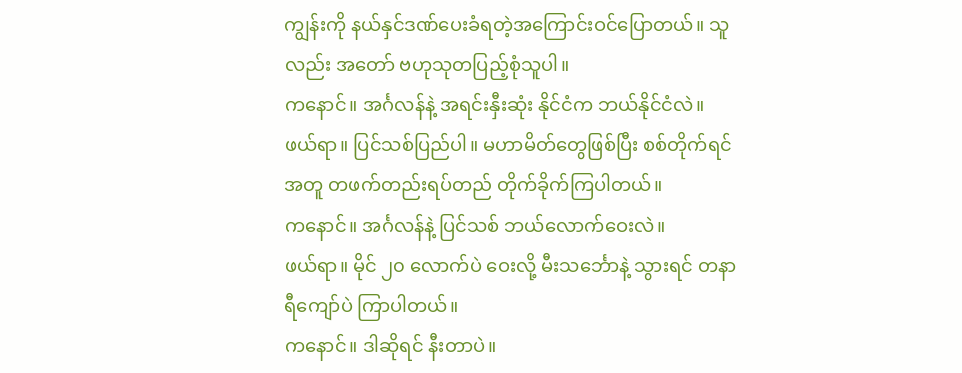ကျွန်းကို နယ်နှင်ဒဏ်ပေးခံရတဲ့အကြောင်းဝင်ပြောတယ်။ သူလည်း အတော် ဗဟုသုတပြည့်စုံသူပါ။
ကနောင်။ အင်္ဂလန်နဲ့ အရင်းနှီးဆုံး နိုင်ငံက ဘယ်နိုင်ငံလဲ။
ဖယ်ရာ။ ပြင်သစ်ပြည်ပါ။ မဟာမိတ်တွေဖြစ်ပြီး စစ်တိုက်ရင် အတူ တဖက်တည်းရပ်တည် တိုက်ခိုက်ကြပါတယ်။
ကနောင်။ အင်္ဂလန်နဲ့ ပြင်သစ် ဘယ်လောက်ဝေးလဲ။
ဖယ်ရာ။ မိုင် ၂၀ လောက်ပဲ ဝေးလို့ မီးသင်္ဘောနဲ့ သွားရင် တနာရီကျော်ပဲ ကြာပါတယ်။
ကနောင်။ ဒါဆိုရင် နီးတာပဲ။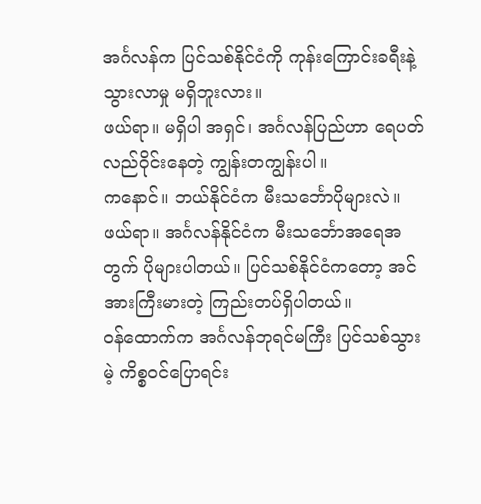အင်္ဂလန်က ပြင်သစ်နိုင်ငံကို ကုန်းကြောင်းခရီးနဲ့ သွားလာမှု မရှိဘူးလား။
ဖယ်ရာ။ မရှိပါ အရှင်၊ အင်္ဂလန်ပြည်ဟာ ရေပတ်လည်ဝိုင်းနေတဲ့ ကျွန်းတကျွန်းပါ။
ကနောင်။ ဘယ်နိုင်ငံက မီးသင်္ဘောပိုများလဲ။
ဖယ်ရာ။ အင်္ဂလန်နိုင်ငံက မီးသင်္ဘောအရေအတွက် ပိုများပါတယ်။ ပြင်သစ်နိုင်ငံကတော့ အင်အားကြီးမားတဲ့ ကြည်းတပ်ရှိပါတယ်။
ဝန်ထောက်က အင်္ဂလန်ဘုရင်မကြီး ပြင်သစ်သွားမဲ့ ကိစ္စဝင်ပြောရင်း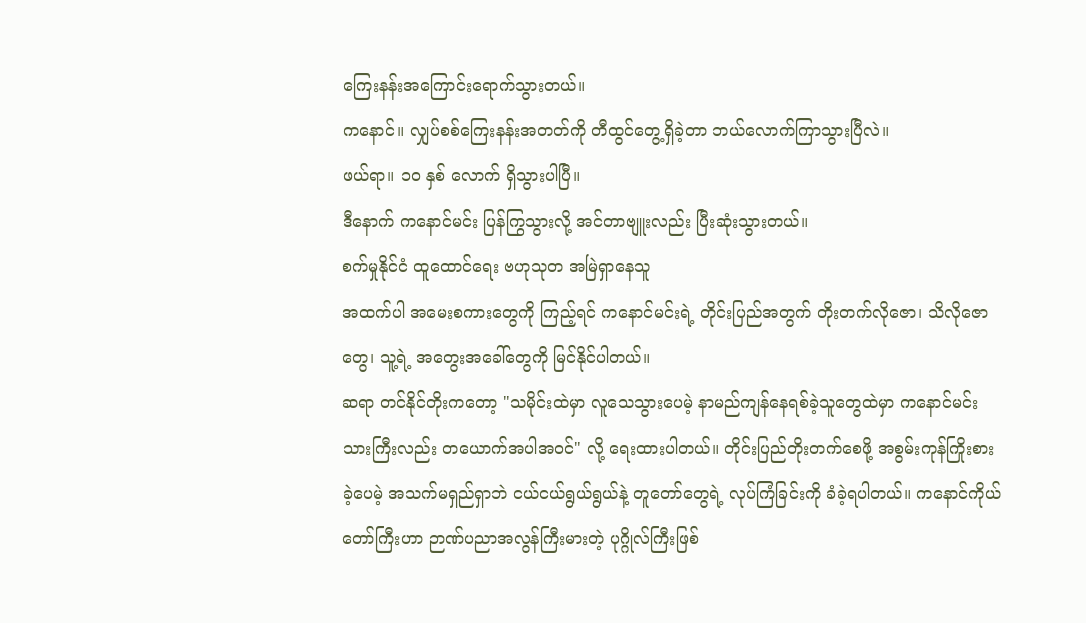ကြေးနန်းအကြောင်းရောက်သွားတယ်။
ကနောင်။ လျှပ်စစ်ကြေးနန်းအတတ်ကို တီထွင်တွေ့ရှိခဲ့တာ ဘယ်လောက်ကြာသွားပြီလဲ။
ဖယ်ရာ။ ၁၀ နှစ် လောက် ရှိသွားပါပြီ။
ဒီနောက် ကနောင်မင်း ပြန်ကြွသွားလို့ အင်တာဗျူးလည်း ပြီးဆုံးသွားတယ်။
စက်မှုနိုင်ငံ ထူထောင်ရေး ဗဟုသုတ အမြဲရှာနေသူ
အထက်ပါ အမေးစကားတွေကို ကြည့်ရင် ကနောင်မင်းရဲ့ တိုင်းပြည်အတွက် တိုးတက်လိုဇော၊ သိလိုဇောတွေ၊ သူ့ရဲ့ အတွေးအခေါ်တွေကို မြင်နိုင်ပါတယ်။
ဆရာ တင်နိုင်တိုးကတော့ "သမိုင်းထဲမှာ လူသေသွားပေမဲ့ နာမည်ကျန်နေရစ်ခဲ့သူတွေထဲမှာ ကနောင်မင်းသားကြီးလည်း တယောက်အပါအဝင်" လို့ ရေးထားပါတယ်။ တိုင်းပြည်တိုးတက်စေဖို့ အစွမ်းကုန်ကြိုးစားခဲ့ပေမဲ့ အသက်မရှည်ရှာဘဲ ငယ်ငယ်ရွယ်ရွယ်နဲ့ တူတော်တွေရဲ့ လုပ်ကြံခြင်းကို ခံခဲ့ရပါတယ်။ ကနောင်ကိုယ်တော်ကြီးဟာ ဉာဏ်ပညာအလွန်ကြီးမားတဲ့ ပုဂ္ဂိုလ်ကြီးဖြစ်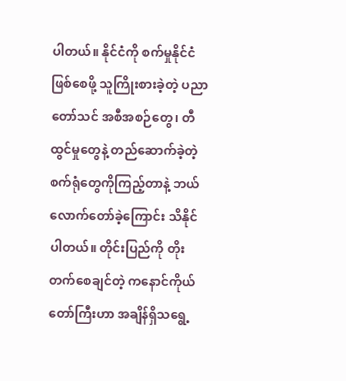ပါတယ်။ နိုင်ငံကို စက်မှုနိုင်ငံဖြစ်စေဖို့ သူကြိုးစားခဲ့တဲ့ ပညာတော်သင် အစီအစဉ်တွေ၊ တီထွင်မှုတွေနဲ့ တည်ဆောက်ခဲ့တဲ့ စက်ရုံတွေကိုကြည့်တာနဲ့ ဘယ်လောက်တော်ခဲ့ကြောင်း သိနိုင်ပါတယ်။ တိုင်းပြည်ကို တိုးတက်စေချင်တဲ့ ကနောင်ကိုယ်တော်ကြီးဟာ အချိန်ရှိသရွေ့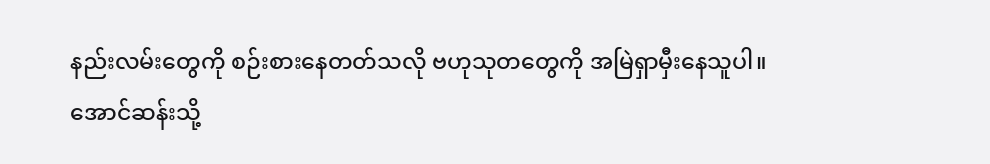နည်းလမ်းတွေကို စဉ်းစားနေတတ်သလို ဗဟုသုတတွေကို အမြဲရှာမှီးနေသူပါ။
အောင်ဆန်းသို့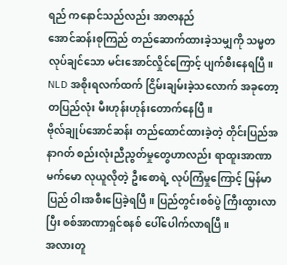ရည် ကနောင်သည်လည်း အာဇာနည်
အောင်ဆန်းစုကြည် တည်ဆောက်ထားခဲ့သမျှကို သမ္မတလုပ်ချင်သော မင်းအောင်လှိုင်ကြောင့် ပျက်စီးနေရပြီ။ NLD အစိုးရလက်ထက် ငြိမ်းချမ်းခဲ့သလောက် အခုတော့ တပြည်လုံး မီးဟုန်းဟုန်းတောက်နေပြီ။
ဗိုလ်ချုပ်အောင်ဆန်း တည်ထောင်ထားခဲ့တဲ့ တိုင်းပြည်အနာဂတ် စည်းလုံးညီညွတ်မှုတွေဟာလည်း ရာထူးအာဏာမက်မော လုယူလိုတဲ့ ဦးစောရဲ့ လုပ်ကြံမှုကြောင့် မြန်မာပြည် ဝါးအစီးပြေခဲ့ရပြီ။ ပြည်တွင်းစစ်ပွဲ ကြီးထွားလာပြီး စစ်အာဏာရှင်စနစ် ပေါ်ပေါက်လာရပြီ။
အလားတူ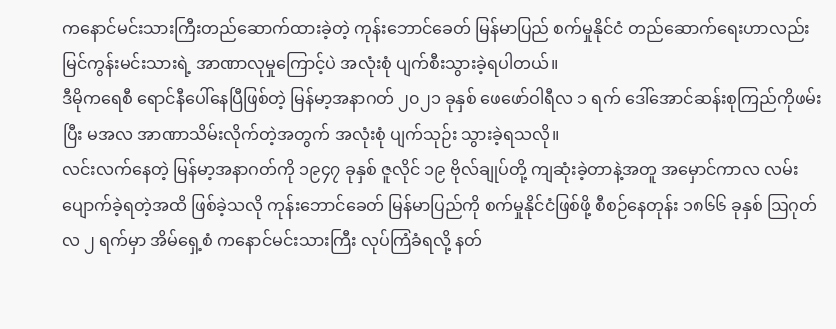ကနောင်မင်းသားကြီးတည်ဆောက်ထားခဲ့တဲ့ ကုန်းဘောင်ခေတ် မြန်မာပြည် စက်မှုနိုင်ငံ တည်ဆောက်ရေးဟာလည်း မြင်ကွန်းမင်းသားရဲ့ အာဏာလုမှုကြောင့်ပဲ အလုံးစုံ ပျက်စီးသွားခဲ့ရပါတယ်။
ဒီမိုကရေစီ ရောင်နီပေါ်နေပြီဖြစ်တဲ့ မြန်မာ့အနာဂတ် ၂၀၂၁ ခုနှစ် ဖေဖော်ဝါရီလ ၁ ရက် ဒေါ်အောင်ဆန်းစုကြည်ကိုဖမ်းပြီး မအလ အာဏာသိမ်းလိုက်တဲ့အတွက် အလုံးစုံ ပျက်သုဉ်း သွားခဲ့ရသလို။
လင်းလက်နေတဲ့ မြန်မာ့အနာဂတ်ကို ၁၉၄၇ ခုနှစ် ဇူလိုင် ၁၉ ဗိုလ်ချုပ်တို့ ကျဆုံးခဲ့တာနဲ့အတူ အမှောင်ကာလ လမ်းပျောက်ခဲ့ရတဲ့အထိ ဖြစ်ခဲ့သလို ကုန်းဘောင်ခေတ် မြန်မာပြည်ကို စက်မှုနိုင်ငံဖြစ်ဖို့ စီစဉ်နေတုန်း ၁၈၆၆ ခုနှစ် ဩဂုတ်လ ၂ ရက်မှာ အိမ်ရှေ့စံ ကနောင်မင်းသားကြီး လုပ်ကြံခံရလို့ နတ်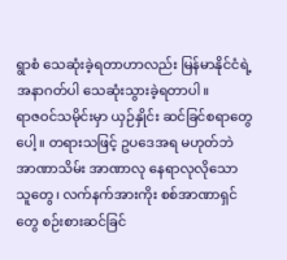ရွာစံ သေဆုံးခဲ့ရတာဟာလည်း မြန်မာနိုင်ငံရဲ့ အနာဂတ်ပါ သေဆုံးသွားခဲ့ရတာပါ။
ရာဇဝင်သမိုင်းမှာ ယှဉ်နှိုင်း ဆင်ခြင်စရာတွေပေါ့။ တရားသဖြင့် ဥပဒေအရ မဟုတ်ဘဲ အာဏာသိမ်း အာဏာလု နေရာလုလိုသော သူတွေ၊ လက်နက်အားကိုး စစ်အာဏာရှင်တွေ စဉ်းစားဆင်ခြင်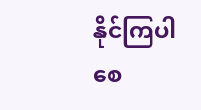နိုင်ကြပါစေ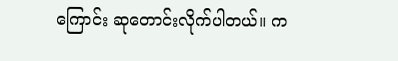ကြောင်း ဆုတောင်းလိုက်ပါတယ်။ က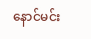နောင်မင်း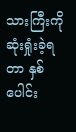သားကြီးကို ဆုံးရှုံးခဲ့ရတာ နှစ်ပေါင်း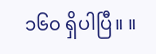၁၆၀ ရှိပါပြီ။ ။